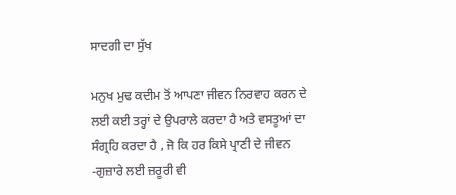ਸਾਦਗੀ ਦਾ ਸੁੱਖ

ਮਨੁਖ ਮੁਢ ਕਦੀਮ ਤੋਂ ਆਪਣਾ ਜੀਵਨ ਨਿਰਵਾਹ ਕਰਨ ਦੇ ਲਈ ਕਈ ਤਰ੍ਹਾਂ ਦੇ ਉਪਰਾਲੇ ਕਰਦਾ ਹੈ ਅਤੇ ਵਸਤੂਆਂ ਦਾ ਸੰਗ੍ਰਹਿ ਕਰਦਾ ਹੈ , ਜੋ ਕਿ ਹਰ ਕਿਸੇ ਪ੍ਰਾਣੀ ਦੇ ਜੀਵਨ -ਗੁਜ਼ਾਰੇ ਲਈ ਜ਼ਰੂਰੀ ਵੀ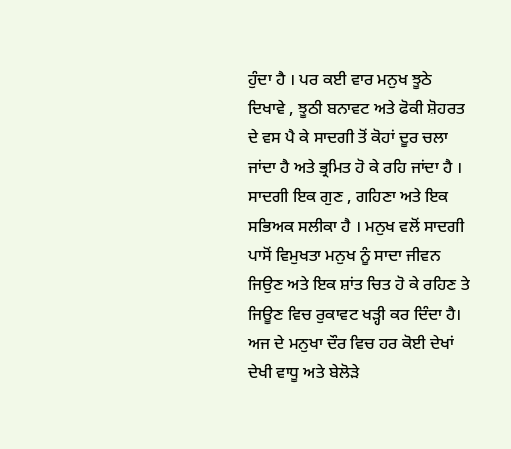ਹੁੰਦਾ ਹੈ । ਪਰ ਕਈ ਵਾਰ ਮਨੁਖ ਝੂਠੇ ਦਿਖਾਵੇ , ਝੂਠੀ ਬਨਾਵਟ ਅਤੇ ਫੋਕੀ ਸ਼ੋਹਰਤ ਦੇ ਵਸ ਪੈ ਕੇ ਸਾਦਗੀ ਤੋਂ ਕੋਹਾਂ ਦੂਰ ਚਲਾ ਜਾਂਦਾ ਹੈ ਅਤੇ ਭ੍ਰਮਿਤ ਹੋ ਕੇ ਰਹਿ ਜਾਂਦਾ ਹੈ । ਸਾਦਗੀ ਇਕ ਗੁਣ , ਗਹਿਣਾ ਅਤੇ ਇਕ ਸਭਿਅਕ ਸਲੀਕਾ ਹੈ । ਮਨੁਖ ਵਲੋਂ ਸਾਦਗੀ ਪਾਸੋਂ ਵਿਮੁਖਤਾ ਮਨੁਖ ਨੂੰ ਸਾਦਾ ਜੀਵਨ ਜਿਉਣ ਅਤੇ ਇਕ ਸ਼ਾਂਤ ਚਿਤ ਹੋ ਕੇ ਰਹਿਣ ਤੇ ਜਿਊਣ ਵਿਚ ਰੁਕਾਵਟ ਖੜ੍ਹੀ ਕਰ ਦਿੰਦਾ ਹੈ। ਅਜ ਦੇ ਮਨੁਖਾ ਦੌਰ ਵਿਚ ਹਰ ਕੋਈ ਦੇਖਾਂ ਦੇਖੀ ਵਾਧੂ ਅਤੇ ਬੇਲੋੜੇ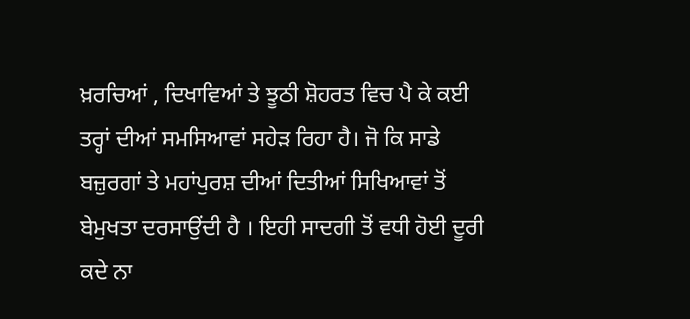ਖ਼ਰਚਿਆਂ , ਦਿਖਾਵਿਆਂ ਤੇ ਝੂਠੀ ਸ਼ੋਹਰਤ ਵਿਚ ਪੈ ਕੇ ਕਈ ਤਰ੍ਹਾਂ ਦੀਆਂ ਸਮਸਿਆਵਾਂ ਸਹੇੜ ਰਿਹਾ ਹੈ। ਜੋ ਕਿ ਸਾਡੇ ਬਜ਼ੁਰਗਾਂ ਤੇ ਮਹਾਂਪੁਰਸ਼ ਦੀਆਂ ਦਿਤੀਆਂ ਸਿਖਿਆਵਾਂ ਤੋਂ ਬੇਮੁਖਤਾ ਦਰਸਾਉਂਦੀ ਹੈ । ਇਹੀ ਸਾਦਗੀ ਤੋਂ ਵਧੀ ਹੋਈ ਦੂਰੀ ਕਦੇ ਨਾ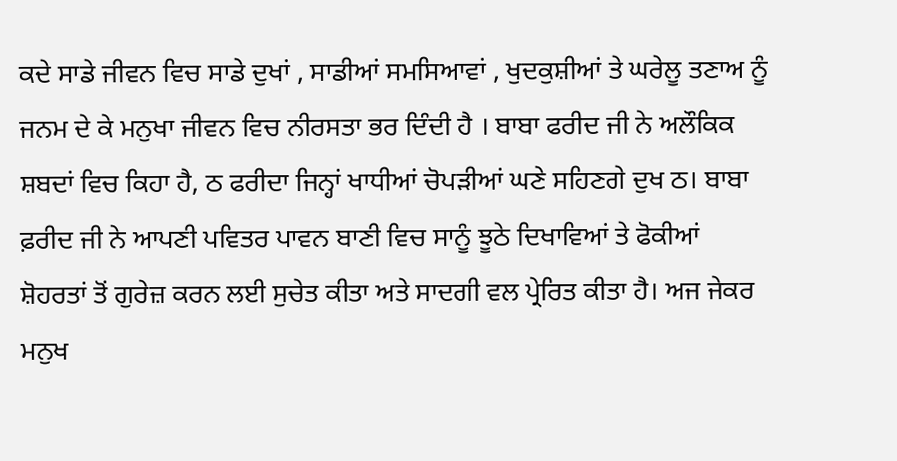ਕਦੇ ਸਾਡੇ ਜੀਵਨ ਵਿਚ ਸਾਡੇ ਦੁਖਾਂ , ਸਾਡੀਆਂ ਸਮਸਿਆਵਾਂ , ਖੁਦਕੁਸ਼ੀਆਂ ਤੇ ਘਰੇਲੂ ਤਣਾਅ ਨੂੰ ਜਨਮ ਦੇ ਕੇ ਮਨੁਖਾ ਜੀਵਨ ਵਿਚ ਨੀਰਸਤਾ ਭਰ ਦਿੰਦੀ ਹੈ । ਬਾਬਾ ਫਰੀਦ ਜੀ ਨੇ ਅਲੌਕਿਕ ਸ਼ਬਦਾਂ ਵਿਚ ਕਿਹਾ ਹੈ, ਠ ਫਰੀਦਾ ਜਿਨ੍ਹਾਂ ਖਾਧੀਆਂ ਚੋਪੜੀਆਂ ਘਣੇ ਸਹਿਣਗੇ ਦੁਖ ਠ। ਬਾਬਾ ਫ਼ਰੀਦ ਜੀ ਨੇ ਆਪਣੀ ਪਵਿਤਰ ਪਾਵਨ ਬਾਣੀ ਵਿਚ ਸਾਨੂੰ ਝੂਠੇ ਦਿਖਾਵਿਆਂ ਤੇ ਫੋਕੀਆਂ ਸ਼ੋਹਰਤਾਂ ਤੋਂ ਗੁਰੇਜ਼ ਕਰਨ ਲਈ ਸੁਚੇਤ ਕੀਤਾ ਅਤੇ ਸਾਦਗੀ ਵਲ ਪ੍ਰੇਰਿਤ ਕੀਤਾ ਹੈ। ਅਜ ਜੇਕਰ ਮਨੁਖ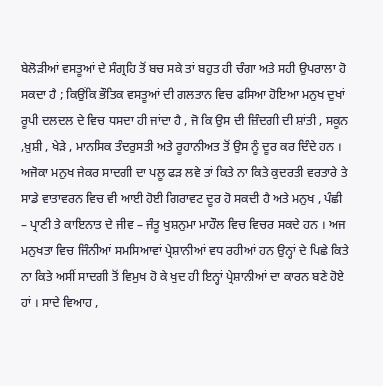ਬੇਲੋੜੀਆਂ ਵਸਤੂਆਂ ਦੇ ਸੰਗ੍ਰਹਿ ਤੋਂ ਬਚ ਸਕੇ ਤਾਂ ਬਹੁਤ ਹੀ ਚੰਗਾ ਅਤੇ ਸਹੀ ਉਪਰਾਲਾ ਹੋ ਸਕਦਾ ਹੈ ; ਕਿਉਂਕਿ ਭੌਤਿਕ ਵਸਤੂਆਂ ਦੀ ਗਲਤਾਨ ਵਿਚ ਫਸਿਆ ਹੋਇਆ ਮਨੁਖ ਦੁਖਾਂ ਰੂਪੀ ਦਲਦਲ ਦੇ ਵਿਚ ਧਸਦਾ ਹੀ ਜਾਂਦਾ ਹੈ , ਜੋ ਕਿ ਉਸ ਦੀ ਜ਼ਿੰਦਗੀ ਦੀ ਸ਼ਾਂਤੀ , ਸਕੂਨ ,ਖ਼ੁਸ਼ੀ , ਖੇੜੇ , ਮਾਨਸਿਕ ਤੰਦਰੁਸਤੀ ਅਤੇ ਰੂਹਾਨੀਅਤ ਤੋਂ ਉਸ ਨੂੰ ਦੂਰ ਕਰ ਦਿੰਦੇ ਹਨ । ਅਜੋਕਾ ਮਨੁਖ ਜੇਕਰ ਸਾਦਗੀ ਦਾ ਪਲੂ ਫੜ ਲਵੇ ਤਾਂ ਕਿਤੇ ਨਾ ਕਿਤੇ ਕੁਦਰਤੀ ਵਰਤਾਰੇ ਤੇ ਸਾਡੇ ਵਾਤਾਵਰਨ ਵਿਚ ਵੀ ਆਈ ਹੋਈ ਗਿਰਾਵਟ ਦੂਰ ਹੋ ਸਕਦੀ ਹੈ ਅਤੇ ਮਨੁਖ , ਪੰਛੀ – ਪ੍ਰਾਣੀ ਤੇ ਕਾਇਨਾਤ ਦੇ ਜੀਵ – ਜੰਤੂ ਖੁਸ਼ਨੁਮਾ ਮਾਹੌਲ ਵਿਚ ਵਿਚਰ ਸਕਦੇ ਹਨ । ਅਜ ਮਨੁਖਤਾ ਵਿਚ ਜਿੰਨੀਆਂ ਸਮਸਿਆਵਾਂ ਪ੍ਰੇਸ਼ਾਨੀਆਂ ਵਧ ਰਹੀਆਂ ਹਨ ਉਨ੍ਹਾਂ ਦੇ ਪਿਛੇ ਕਿਤੇ ਨਾ ਕਿਤੇ ਅਸੀਂ ਸਾਦਗੀ ਤੋਂ ਵਿਮੁਖ ਹੋ ਕੇ ਖੁਦ ਹੀ ਇਨ੍ਹਾਂ ਪ੍ਰੇਸ਼ਾਨੀਆਂ ਦਾ ਕਾਰਨ ਬਣੇ ਹੋਏ ਹਾਂ । ਸਾਦੇ ਵਿਆਹ ,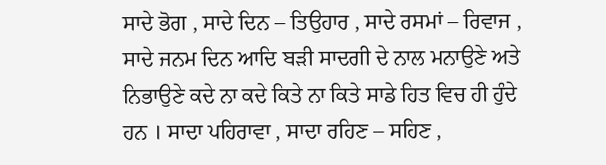ਸਾਦੇ ਭੋਗ , ਸਾਦੇ ਦਿਨ – ਤਿਉਹਾਰ , ਸਾਦੇ ਰਸਮਾਂ – ਰਿਵਾਜ , ਸਾਦੇ ਜਨਮ ਦਿਨ ਆਦਿ ਬੜੀ ਸਾਦਗੀ ਦੇ ਨਾਲ ਮਨਾਉਣੇ ਅਤੇ ਨਿਭਾਉਣੇ ਕਦੇ ਨਾ ਕਦੇ ਕਿਤੇ ਨਾ ਕਿਤੇ ਸਾਡੇ ਹਿਤ ਵਿਚ ਹੀ ਹੁੰਦੇ ਹਨ । ਸਾਦਾ ਪਹਿਰਾਵਾ , ਸਾਦਾ ਰਹਿਣ – ਸਹਿਣ ,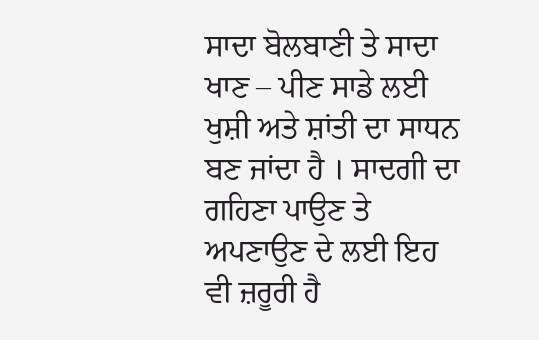ਸਾਦਾ ਬੋਲਬਾਣੀ ਤੇ ਸਾਦਾ ਖਾਣ – ਪੀਣ ਸਾਡੇ ਲਈ ਖੁਸ਼ੀ ਅਤੇ ਸ਼ਾਂਤੀ ਦਾ ਸਾਧਨ ਬਣ ਜਾਂਦਾ ਹੈ । ਸਾਦਗੀ ਦਾ ਗਹਿਣਾ ਪਾਉਣ ਤੇ ਅਪਣਾਉਣ ਦੇ ਲਈ ਇਹ ਵੀ ਜ਼ਰੂਰੀ ਹੈ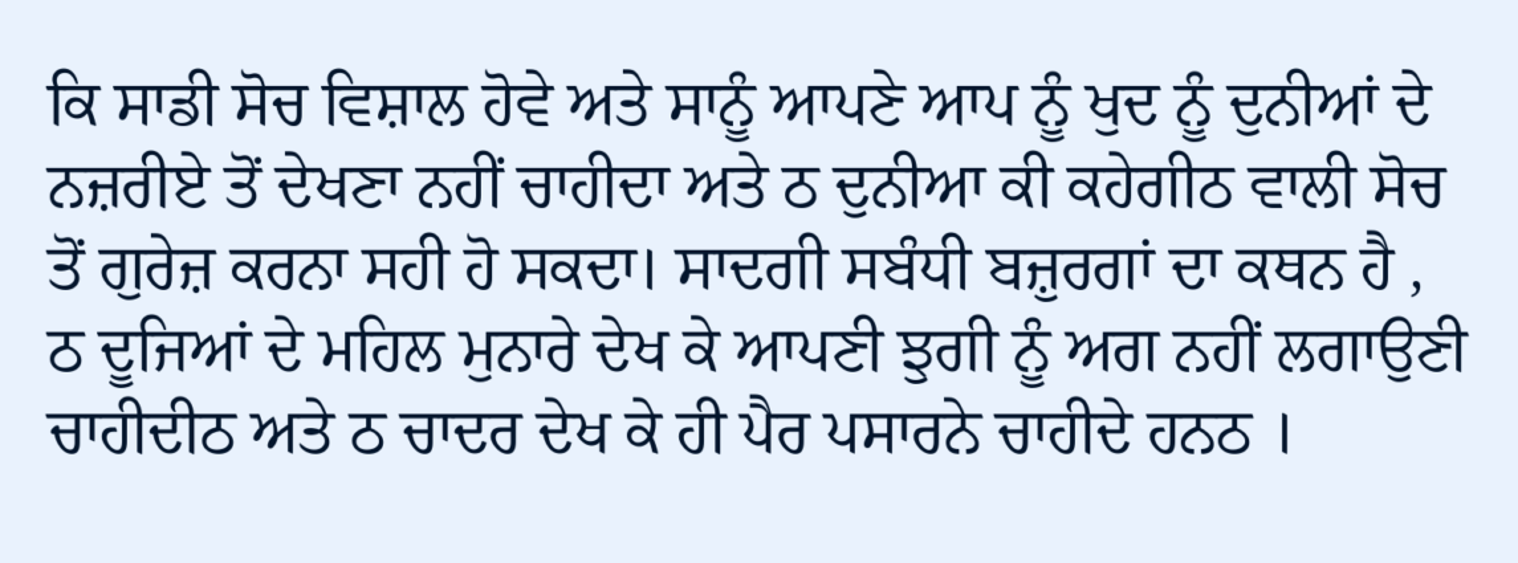ਕਿ ਸਾਡੀ ਸੋਚ ਵਿਸ਼ਾਲ ਹੋਵੇ ਅਤੇ ਸਾਨੂੰ ਆਪਣੇ ਆਪ ਨੂੰ ਖੁਦ ਨੂੰ ਦੁਨੀਆਂ ਦੇ ਨਜ਼ਰੀਏ ਤੋਂ ਦੇਖਣਾ ਨਹੀਂ ਚਾਹੀਦਾ ਅਤੇ ਠ ਦੁਨੀਆ ਕੀ ਕਹੇਗੀਠ ਵਾਲੀ ਸੋਚ ਤੋਂ ਗੁਰੇਜ਼ ਕਰਨਾ ਸਹੀ ਹੋ ਸਕਦਾ। ਸਾਦਗੀ ਸਬੰਧੀ ਬਜ਼ੁਰਗਾਂ ਦਾ ਕਥਨ ਹੈ , ਠ ਦੂਜਿਆਂ ਦੇ ਮਹਿਲ ਮੁਨਾਰੇ ਦੇਖ ਕੇ ਆਪਣੀ ਝੁਗੀ ਨੂੰ ਅਗ ਨਹੀਂ ਲਗਾਉਣੀ ਚਾਹੀਦੀਠ ਅਤੇ ਠ ਚਾਦਰ ਦੇਖ ਕੇ ਹੀ ਪੈਰ ਪਸਾਰਨੇ ਚਾਹੀਦੇ ਹਨਠ ।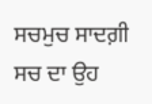ਸਚਮੁਚ ਸਾਦਗ਼ੀ ਸਚ ਦਾ ਉਹ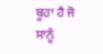ਬੂਹਾ ਹੈ ਜੋ ਸਾਨੂੰ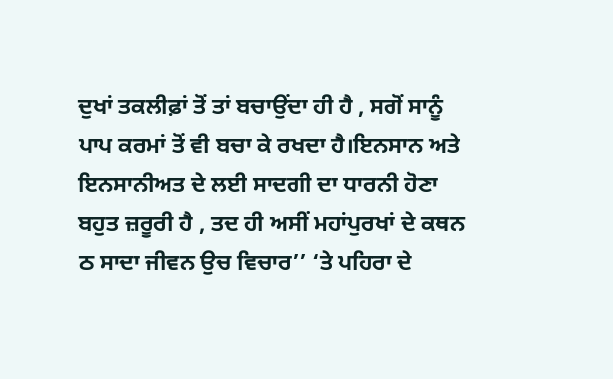ਦੁਖਾਂ ਤਕਲੀਫ਼ਾਂ ਤੋਂ ਤਾਂ ਬਚਾਉਂਦਾ ਹੀ ਹੈ , ਸਗੋਂ ਸਾਨੂੰ ਪਾਪ ਕਰਮਾਂ ਤੋਂ ਵੀ ਬਚਾ ਕੇ ਰਖਦਾ ਹੈ।ਇਨਸਾਨ ਅਤੇ ਇਨਸਾਨੀਅਤ ਦੇ ਲਈ ਸਾਦਗੀ ਦਾ ਧਾਰਨੀ ਹੋਣਾ ਬਹੁਤ ਜ਼ਰੂਰੀ ਹੈ , ਤਦ ਹੀ ਅਸੀਂ ਮਹਾਂਪੁਰਖਾਂ ਦੇ ਕਥਨ ਠ ਸਾਦਾ ਜੀਵਨ ਉਚ ਵਿਚਾਰ’’ ‘ਤੇ ਪਹਿਰਾ ਦੇ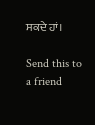ਸਕਦੇ ਹਾਂ।

Send this to a friend